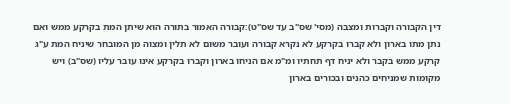דין הקבורה וקברות ומצבה (מסי' שס"ב עד שס"ט):קבורה האמור בתורה הוא שיתן המת בקרקע ממש ואם נתן מתו בארון ולא קברו בקרקע לא נקרא קבורה ועובר משום לא תלין ומצוה מן המובחר שיניח המת ע"ג קרקע ממש בקבר ולא יניח דף תחתיו ומ"מ אם הניחו בארון וקברו בקרקע אינו עובר עליו (שס"ב) ויש מקומות שמניחים כהנים ובכורים בארון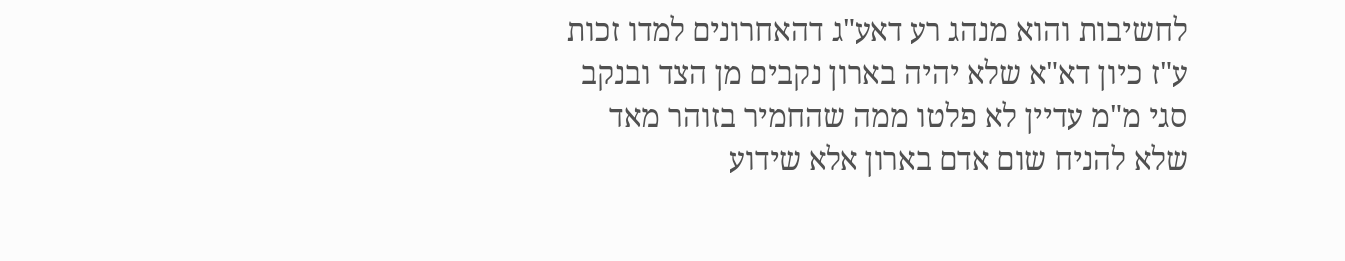לחשיבות והוא מנהג רע דאע"ג דהאחרונים למדו זכות ע"ז כיון דא"א שלא יהיה בארון נקבים מן הצד ובנקב סגי מ"מ עדיין לא פלטו ממה שהחמיר בזוהר מאד שלא להניח שום אדם בארון אלא שידוע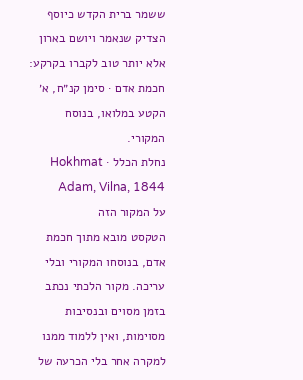ששמר ברית הקדש כיוסף הצדיק שנאמר ויושם בארון אלא יותר טוב לקברו בקרקע:
חכמת אדם · סימן קנ״ח, א׳
הקטע במלואו, בנוסח המקורי.
נחלת הכלל · Hokhmat Adam, Vilna, 1844
על המקור הזה
הטקסט מובא מתוך חכמת אדם, בנוסחו המקורי ובלי עריכה. מקור הלכתי נכתב בזמן מסוים ובנסיבות מסוימות, ואין ללמוד ממנו למקרה אחר בלי הכרעה של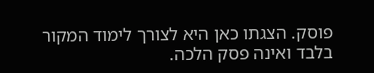פוסק. הצגתו כאן היא לצורך לימוד המקור בלבד ואינה פסק הלכה.